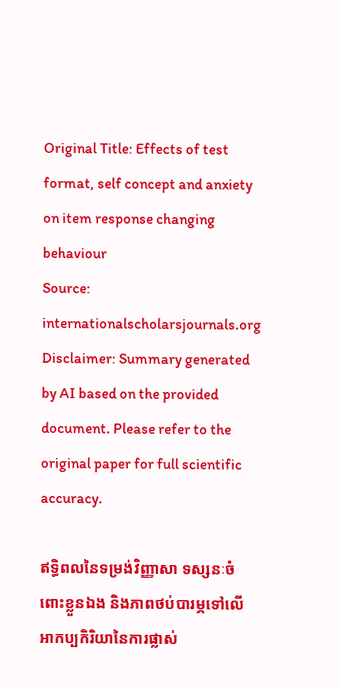Original Title: Effects of test format, self concept and anxiety on item response changing behaviour
Source: internationalscholarsjournals.org
Disclaimer: Summary generated by AI based on the provided document. Please refer to the original paper for full scientific accuracy.

ឥទ្ធិពលនៃទម្រង់វិញ្ញាសា ទស្សនៈចំពោះខ្លួនឯង និងភាពថប់បារម្ភទៅលើអាកប្បកិរិយានៃការផ្លាស់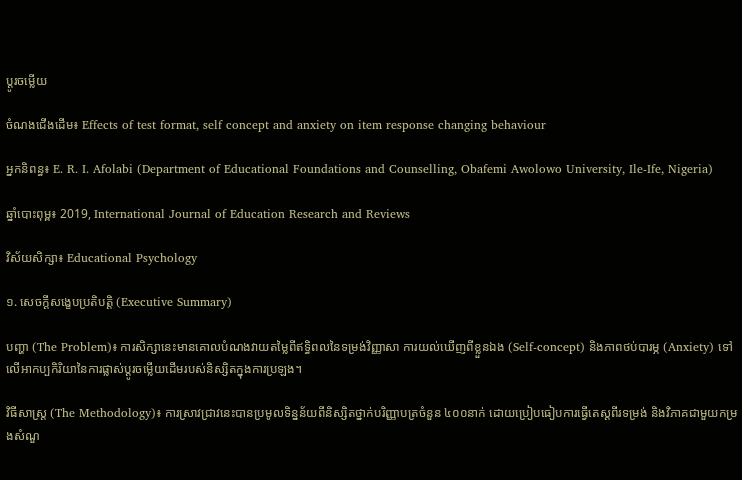ប្តូរចម្លើយ

ចំណងជើងដើម៖ Effects of test format, self concept and anxiety on item response changing behaviour

អ្នកនិពន្ធ៖ E. R. I. Afolabi (Department of Educational Foundations and Counselling, Obafemi Awolowo University, Ile-Ife, Nigeria)

ឆ្នាំបោះពុម្ព៖ 2019, International Journal of Education Research and Reviews

វិស័យសិក្សា៖ Educational Psychology

១. សេចក្តីសង្ខេបប្រតិបត្តិ (Executive Summary)

បញ្ហា (The Problem)៖ ការសិក្សានេះមានគោលបំណងវាយតម្លៃពីឥទ្ធិពលនៃទម្រង់វិញ្ញាសា ការយល់ឃើញពីខ្លួនឯង (Self-concept) និងភាពថប់បារម្ភ (Anxiety) ទៅលើអាកប្បកិរិយានៃការផ្លាស់ប្តូរចម្លើយដើមរបស់និស្សិតក្នុងការប្រឡង។

វិធីសាស្ត្រ (The Methodology)៖ ការស្រាវជ្រាវនេះបានប្រមូលទិន្នន័យពីនិស្សិតថ្នាក់បរិញ្ញាបត្រចំនួន ៤០០នាក់ ដោយប្រៀបធៀបការធ្វើតេស្តពីរទម្រង់ និងវិភាគជាមួយកម្រងសំណួ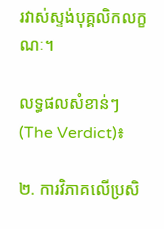រវាស់ស្ទង់បុគ្គលិកលក្ខណៈ។

លទ្ធផលសំខាន់ៗ (The Verdict)៖

២. ការវិភាគលើប្រសិ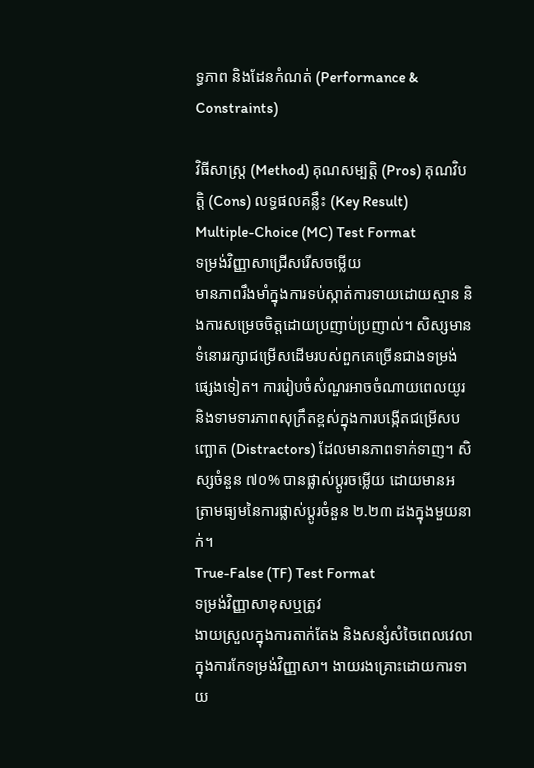ទ្ធភាព និងដែនកំណត់ (Performance & Constraints)

វិធីសាស្ត្រ (Method) គុណសម្បត្តិ (Pros) គុណវិបត្តិ (Cons) លទ្ធផលគន្លឹះ (Key Result)
Multiple-Choice (MC) Test Format
ទម្រង់វិញ្ញាសាជ្រើសរើសចម្លើយ
មានភាពរឹងមាំក្នុងការទប់ស្កាត់ការទាយដោយស្មាន និងការសម្រេចចិត្តដោយប្រញាប់ប្រញាល់។ សិស្សមានទំនោររក្សាជម្រើសដើមរបស់ពួកគេច្រើនជាងទម្រង់ផ្សេងទៀត។ ការរៀបចំសំណួរអាចចំណាយពេលយូរ និងទាមទារភាពសុក្រឹតខ្ពស់ក្នុងការបង្កើតជម្រើសបញ្ឆោត (Distractors) ដែលមានភាពទាក់ទាញ។ សិស្សចំនួន ៧០% បានផ្លាស់ប្តូរចម្លើយ ដោយមានអត្រាមធ្យមនៃការផ្លាស់ប្តូរចំនួន ២.២៣ ដងក្នុងមួយនាក់។
True-False (TF) Test Format
ទម្រង់វិញ្ញាសាខុសឬត្រូវ
ងាយស្រួលក្នុងការតាក់តែង និងសន្សំសំចៃពេលវេលាក្នុងការកែទម្រង់វិញ្ញាសា។ ងាយរងគ្រោះដោយការទាយ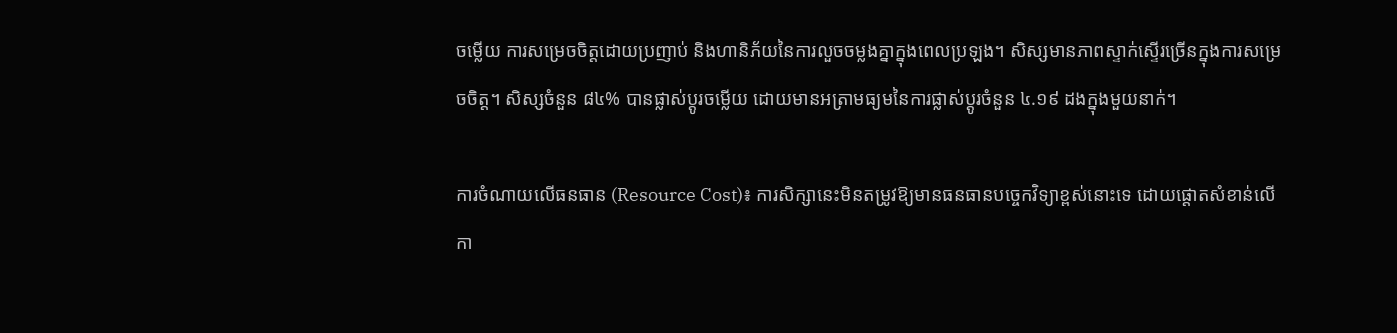ចម្លើយ ការសម្រេចចិត្តដោយប្រញាប់ និងហានិភ័យនៃការលួចចម្លងគ្នាក្នុងពេលប្រឡង។ សិស្សមានភាពស្ទាក់ស្ទើរច្រើនក្នុងការសម្រេចចិត្ត។ សិស្សចំនួន ៨៤% បានផ្លាស់ប្តូរចម្លើយ ដោយមានអត្រាមធ្យមនៃការផ្លាស់ប្តូរចំនួន ៤.១៩ ដងក្នុងមួយនាក់។

ការចំណាយលើធនធាន (Resource Cost)៖ ការសិក្សានេះមិនតម្រូវឱ្យមានធនធានបច្ចេកវិទ្យាខ្ពស់នោះទេ ដោយផ្តោតសំខាន់លើកា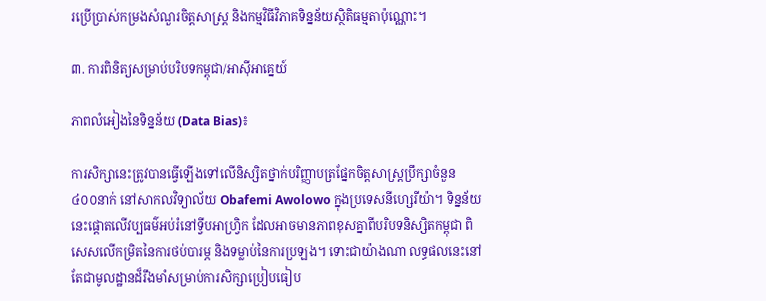រប្រើប្រាស់កម្រងសំណួរចិត្តសាស្រ្ត និងកម្មវិធីវិភាគទិន្នន័យស្ថិតិធម្មតាប៉ុណ្ណោះ។

៣. ការពិនិត្យសម្រាប់បរិបទកម្ពុជា/អាស៊ីអាគ្នេយ៍

ភាពលំអៀងនៃទិន្នន័យ (Data Bias)៖

ការសិក្សានេះត្រូវបានធ្វើឡើងទៅលើនិស្សិតថ្នាក់បរិញ្ញាបត្រផ្នែកចិត្តសាស្រ្តប្រឹក្សាចំនួន ៤០០នាក់ នៅសាកលវិទ្យាល័យ Obafemi Awolowo ក្នុងប្រទេសនីហ្សេរីយ៉ា។ ទិន្នន័យនេះផ្តោតលើវប្បធម៌អប់រំនៅទ្វីបអាហ្វ្រិក ដែលអាចមានភាពខុសគ្នាពីបរិបទនិស្សិតកម្ពុជា ពិសេសលើកម្រិតនៃការថប់បារម្ភ និងទម្លាប់នៃការប្រឡង។ ទោះជាយ៉ាងណា លទ្ធផលនេះនៅតែជាមូលដ្ឋានដ៏រឹងមាំសម្រាប់ការសិក្សាប្រៀបធៀប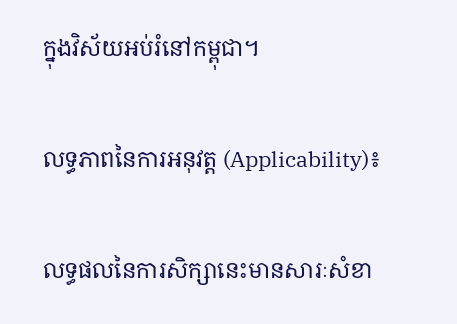ក្នុងវិស័យអប់រំនៅកម្ពុជា។

លទ្ធភាពនៃការអនុវត្ត (Applicability)៖

លទ្ធផលនៃការសិក្សានេះមានសារៈសំខា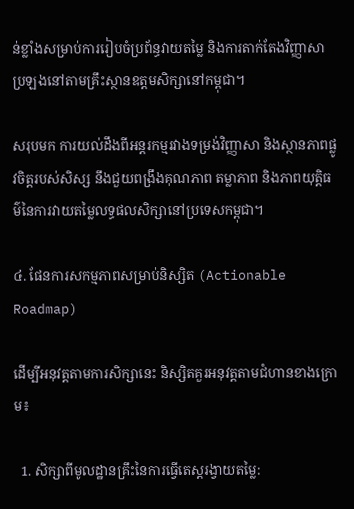ន់ខ្លាំងសម្រាប់ការរៀបចំប្រព័ន្ធវាយតម្លៃ និងការតាក់តែងវិញ្ញាសាប្រឡងនៅតាមគ្រឹះស្ថានឧត្តមសិក្សានៅកម្ពុជា។

សរុបមក ការយល់ដឹងពីអន្តរកម្មរវាងទម្រង់វិញ្ញាសា និងស្ថានភាពផ្លូវចិត្តរបស់សិស្ស នឹងជួយពង្រឹងគុណភាព តម្លាភាព និងភាពយុត្តិធម៌នៃការវាយតម្លៃលទ្ធផលសិក្សានៅប្រទេសកម្ពុជា។

៤. ផែនការសកម្មភាពសម្រាប់និស្សិត (Actionable Roadmap)

ដើម្បីអនុវត្តតាមការសិក្សានេះ និស្សិតគួរអនុវត្តតាមជំហានខាងក្រោម៖

  1. សិក្សាពីមូលដ្ឋានគ្រឹះនៃការធ្វើតេស្តរង្វាយតម្លៃ: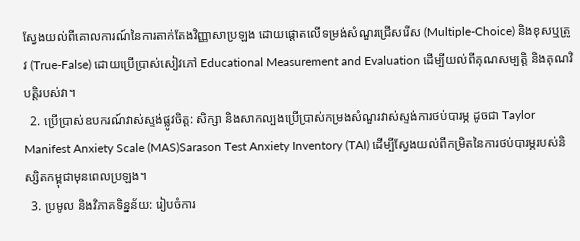ស្វែងយល់ពីគោលការណ៍នៃការតាក់តែងវិញ្ញាសាប្រឡង ដោយផ្តោតលើទម្រង់សំណួរជ្រើសរើស (Multiple-Choice) និងខុសឬត្រូវ (True-False) ដោយប្រើប្រាស់សៀវភៅ Educational Measurement and Evaluation ដើម្បីយល់ពីគុណសម្បត្តិ និងគុណវិបត្តិរបស់វា។
  2. ប្រើប្រាស់ឧបករណ៍វាស់ស្ទង់ផ្លូវចិត្ត: សិក្សា និងសាកល្បងប្រើប្រាស់កម្រងសំណួរវាស់ស្ទង់ការថប់បារម្ភ ដូចជា Taylor Manifest Anxiety Scale (MAS)Sarason Test Anxiety Inventory (TAI) ដើម្បីស្វែងយល់ពីកម្រិតនៃការថប់បារម្ភរបស់និស្សិតកម្ពុជាមុនពេលប្រឡង។
  3. ប្រមូល និងវិភាគទិន្នន័យ: រៀបចំការ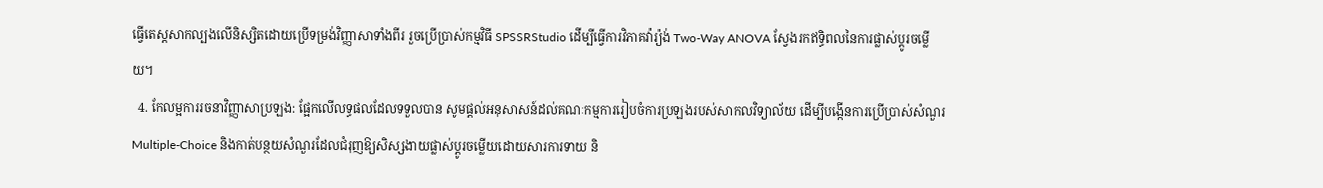ធ្វើតេស្តសាកល្បងលើនិស្សិតដោយប្រើទម្រង់វិញ្ញាសាទាំងពីរ រួចប្រើប្រាស់កម្មវិធី SPSSRStudio ដើម្បីធ្វើការវិភាគវ៉ារ្យ៉ង់ Two-Way ANOVA ស្វែងរកឥទ្ធិពលនៃការផ្លាស់ប្តូរចម្លើយ។
  4. កែលម្អការរចនាវិញ្ញាសាប្រឡង: ផ្អែកលើលទ្ធផលដែលទទួលបាន សូមផ្តល់អនុសាសន៍ដល់គណៈកម្មការរៀបចំការប្រឡងរបស់សាកលវិទ្យាល័យ ដើម្បីបង្កើនការប្រើប្រាស់សំណួរ Multiple-Choice និងកាត់បន្ថយសំណួរដែលជំរុញឱ្យសិស្សងាយផ្លាស់ប្តូរចម្លើយដោយសារការទាយ និ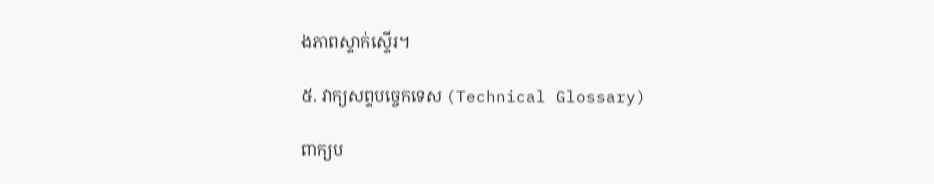ងភាពស្ទាក់ស្ទើរ។

៥. វាក្យសព្ទបច្ចេកទេស (Technical Glossary)

ពាក្យប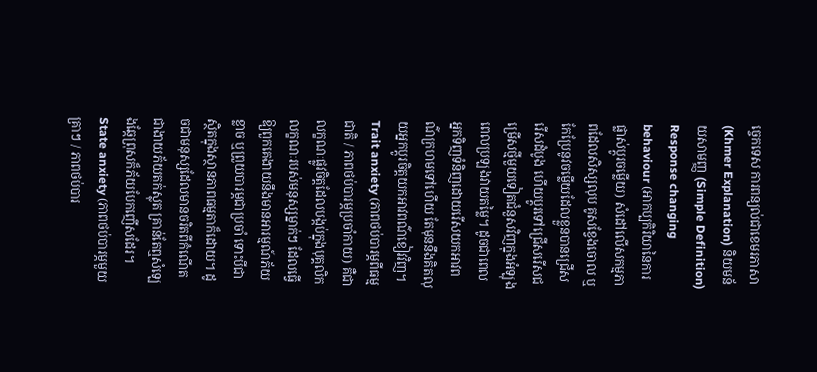ច្ចេកទេស ការពន្យល់ជាខេមរភាសា (Khmer Explanation) និយមន័យសាមញ្ញ (Simple Definition)
Response changing behaviour (អាកប្បកិរិយានៃការផ្លាស់ប្តូរចម្លើយ) សំដៅលើសកម្មភាពដែលសិស្សលុប គូសខ្វែងចោល ឬកែប្រែនូវចម្លើយដែលខ្លួនបានជ្រើសរើសដំបូង ហើយប្តូរទៅជ្រើសរើសជម្រើសថ្មីមួយទៀតជំនួសវិញក្នុងអំឡុងពេលប្រឡងវាយតម្លៃ។ ដូចជាពេលអ្នកទិញទំនិញដោយរើសយកអាវពណ៌ក្រហមទៅហើយ តែមុននឹងគិតលុយអ្នកប្តូរចិត្តយកអាវពណ៌ខៀវវិញ។
Trait anxiety (ភាពថប់បារម្ភពីធម្មជាតិ / ភាពថប់បារម្ភប្រចាំកាយ) គឺជាលក្ខណៈផ្លូវចិត្តដែលបង្កប់ក្នុងបុគ្គលិកលក្ខណៈរបស់មនុស្សម្នាក់ៗ ដែលធ្វើឱ្យពួកគេងាយនឹងមានអារម្មណ៍ភ័យខ្លាច ឬព្រួយបារម្ភជាប្រចាំ ទោះបីជាស្ថិតក្នុងស្ថានភាពធម្មតាក៏ដោយ។ ដូចជាមនុស្សដែលមានចរិតពីកំណើតជាងាយភ័យតក់ស្លុត គ្រាន់តែឮសំឡេងឆ្កែព្រុសក៏ភ័យបែកញើសដែរ។
State anxiety (ភាពថប់បារម្ភមួយគ្រាៗ / ភាពថប់បារ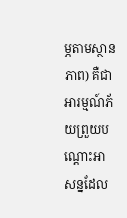ម្ភតាមស្ថានភាព) គឺជាអារម្មណ៍ភ័យព្រួយបណ្ដោះអាសន្នដែល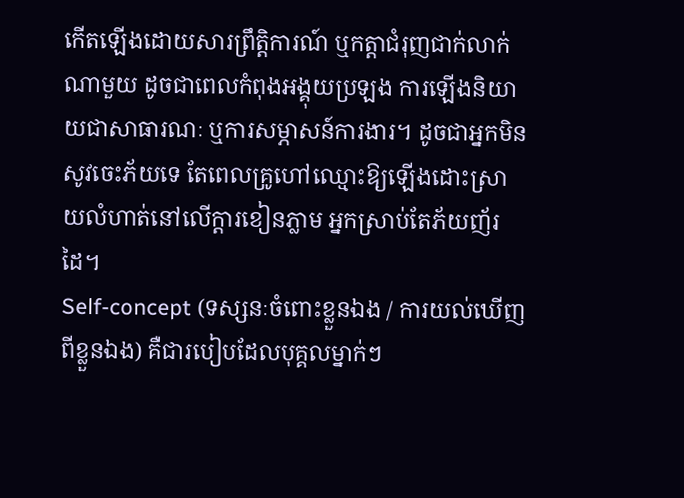កើតឡើងដោយសារព្រឹត្តិការណ៍ ឬកត្តាជំរុញជាក់លាក់ណាមួយ ដូចជាពេលកំពុងអង្គុយប្រឡង ការឡើងនិយាយជាសាធារណៈ ឬការសម្ភាសន៍ការងារ។ ដូចជាអ្នកមិនសូវចេះភ័យទេ តែពេលគ្រូហៅឈ្មោះឱ្យឡើងដោះស្រាយលំហាត់នៅលើក្តារខៀនភ្លាម អ្នកស្រាប់តែភ័យញ័រដៃ។
Self-concept (ទស្សនៈចំពោះខ្លួនឯង / ការយល់ឃើញពីខ្លួនឯង) គឺជារបៀបដែលបុគ្គលម្នាក់ៗ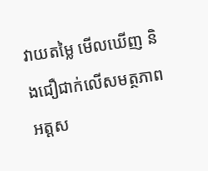វាយតម្លៃ មើលឃើញ និងជឿជាក់លើសមត្ថភាព អត្តស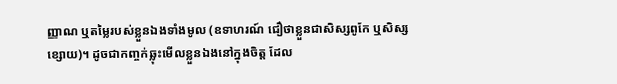ញ្ញាណ ឬតម្លៃរបស់ខ្លួនឯងទាំងមូល (ឧទាហរណ៍ ជឿថាខ្លួនជាសិស្សពូកែ ឬសិស្សខ្សោយ)។ ដូចជាកញ្ចក់ឆ្លុះមើលខ្លួនឯងនៅក្នុងចិត្ត ដែល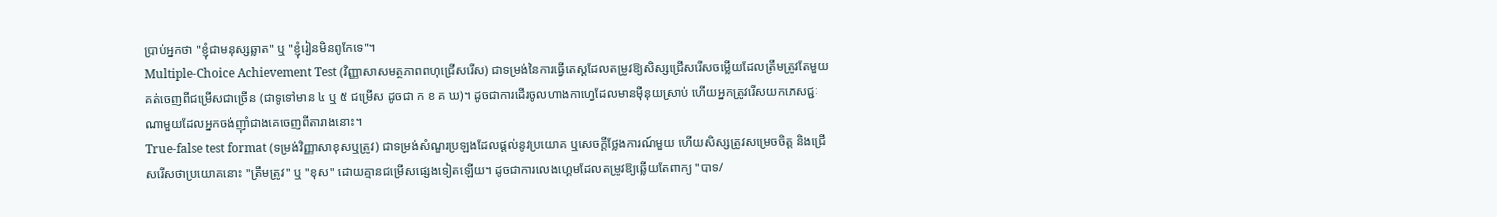ប្រាប់អ្នកថា "ខ្ញុំជាមនុស្សឆ្លាត" ឬ "ខ្ញុំរៀនមិនពូកែទេ"។
Multiple-Choice Achievement Test (វិញ្ញាសាសមត្ថភាពពហុជ្រើសរើស) ជាទម្រង់នៃការធ្វើតេស្តដែលតម្រូវឱ្យសិស្សជ្រើសរើសចម្លើយដែលត្រឹមត្រូវតែមួយគត់ចេញពីជម្រើសជាច្រើន (ជាទូទៅមាន ៤ ឬ ៥ ជម្រើស ដូចជា ក ខ គ ឃ)។ ដូចជាការដើរចូលហាងកាហ្វេដែលមានម៉ឺនុយស្រាប់ ហើយអ្នកត្រូវរើសយកភេសជ្ជៈណាមួយដែលអ្នកចង់ញ៉ាំជាងគេចេញពីតារាងនោះ។
True-false test format (ទម្រង់វិញ្ញាសាខុសឬត្រូវ) ជាទម្រង់សំណួរប្រឡងដែលផ្តល់នូវប្រយោគ ឬសេចក្តីថ្លែងការណ៍មួយ ហើយសិស្សត្រូវសម្រេចចិត្ត និងជ្រើសរើសថាប្រយោគនោះ "ត្រឹមត្រូវ" ឬ "ខុស" ដោយគ្មានជម្រើសផ្សេងទៀតឡើយ។ ដូចជាការលេងហ្គេមដែលតម្រូវឱ្យឆ្លើយតែពាក្យ "បាទ/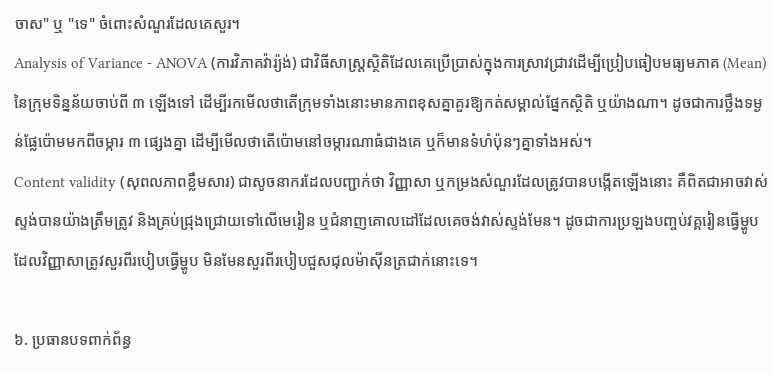ចាស" ឬ "ទេ" ចំពោះសំណួរដែលគេសួរ។
Analysis of Variance - ANOVA (ការវិភាគវ៉ារ្យ៉ង់) ជាវិធីសាស្ត្រស្ថិតិដែលគេប្រើប្រាស់ក្នុងការស្រាវជ្រាវដើម្បីប្រៀបធៀបមធ្យមភាគ (Mean) នៃក្រុមទិន្នន័យចាប់ពី ៣ ឡើងទៅ ដើម្បីរកមើលថាតើក្រុមទាំងនោះមានភាពខុសគ្នាគួរឱ្យកត់សម្គាល់ផ្នែកស្ថិតិ ឬយ៉ាងណា។ ដូចជាការថ្លឹងទម្ងន់ផ្លែប៉ោមមកពីចម្ការ ៣ ផ្សេងគ្នា ដើម្បីមើលថាតើប៉ោមនៅចម្ការណាធំជាងគេ ឬក៏មានទំហំប៉ុនៗគ្នាទាំងអស់។
Content validity (សុពលភាពខ្លឹមសារ) ជាសូចនាករដែលបញ្ជាក់ថា វិញ្ញាសា ឬកម្រងសំណួរដែលត្រូវបានបង្កើតឡើងនោះ គឺពិតជាអាចវាស់ស្ទង់បានយ៉ាងត្រឹមត្រូវ និងគ្រប់ជ្រុងជ្រោយទៅលើមេរៀន ឬជំនាញគោលដៅដែលគេចង់វាស់ស្ទង់មែន។ ដូចជាការប្រឡងបញ្ចប់វគ្គរៀនធ្វើម្ហូប ដែលវិញ្ញាសាត្រូវសួរពីរបៀបធ្វើម្ហូប មិនមែនសួរពីរបៀបជួសជុលម៉ាស៊ីនត្រជាក់នោះទេ។

៦. ប្រធានបទពាក់ព័ន្ធ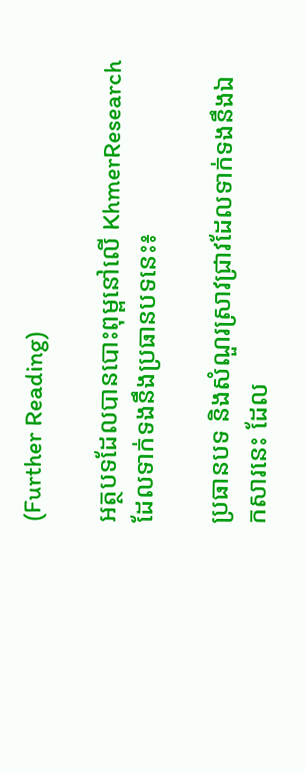(Further Reading)

អត្ថបទដែលបានបោះពុម្ពនៅលើ KhmerResearch ដែលទាក់ទងនឹងប្រធានបទនេះ៖

ប្រធានបទ និងសំណួរស្រាវជ្រាវដែលទាក់ទងនឹងឯកសារនេះ ដែល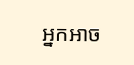អ្នកអាច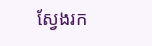ស្វែងរក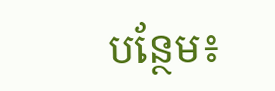បន្ថែម៖